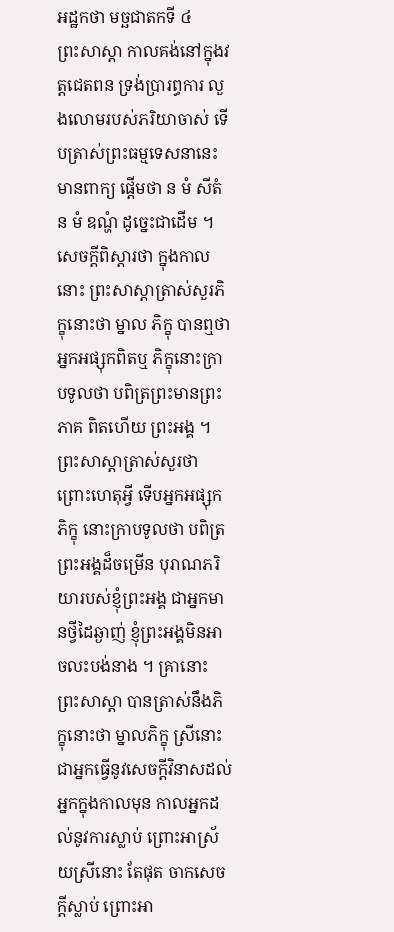អដ្ឋកថា មច្ឆជាតកទី ៤
ព្រះសាស្តា កាលគង់នៅក្នុងវត្តជេតពន ទ្រង់ប្រារព្ធការ លួងលោមរបស់ភរិយាចាស់ ទើបត្រាស់ព្រះធម្មទេសនានេះ មានពាក្យ ផ្តើមថា ន មំ សីតំ ន មំ ឧណ្ហំ ដូច្នេះជាដើម ។ សេចក្តីពិស្តារថា ក្នុងកាលនោះ ព្រះសាស្តាត្រាស់សួរភិក្ខុនោះថា ម្នាល ភិក្ខុ បានឮថា អ្នកអផ្សុកពិតឬ ភិក្ខុនោះក្រាបទូលថា បពិត្រព្រះមានព្រះភាគ ពិតហើយ ព្រះអង្គ ។ ព្រះសាស្តាត្រាស់សួរថា ព្រោះហេតុអ្វី ទើបអ្នកអផ្សុកភិក្ខុ នោះក្រាបទូលថា បពិត្រព្រះអង្គដ៏ចម្រើន បុរាណភរិយារបស់ខ្ញុំព្រះអង្គ ជាអ្នកមានថ្វីដៃឆ្ងាញ់ ខ្ញុំព្រះអង្គមិនអាចលះបង់នាង ។ គ្រានោះ ព្រះសាស្តា បានត្រាស់នឹងភិក្ខុនោះថា ម្នាលភិក្ខុ ស្រីនោះ ជាអ្នកធ្វើនូវសេចក្តីវិនាសដល់ អ្នកក្នុងកាលមុន កាលអ្នកដល់នូវការស្លាប់ ព្រោះអាស្រ័យស្រីនោះ តែផុត ចាកសេចក្តីស្លាប់ ព្រោះអា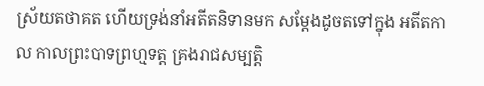ស្រ័យតថាគត ហើយទ្រង់នាំអតីតនិទានមក សម្តែងដូចតទៅក្នុង អតីតកាល កាលព្រះបាទព្រហ្មទត្ត គ្រងរាជសម្បត្តិ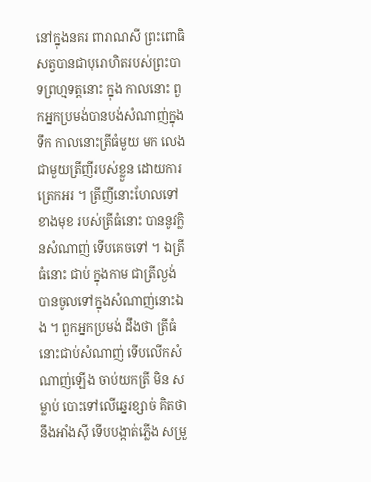នៅក្នុងនគរ ពារាណសី ព្រះពោធិសត្វបានជាបុរោហិតរបស់ព្រះបាទព្រហ្មទត្តនោះ ក្នុង កាលនោះ ពួកអ្នកប្រមង់បានបង់សំណាញ់ក្នុងទឹក កាលនោះត្រីធំមួយ មក លេងជាមួយត្រីញីរបស់ខ្លួន ដោយការត្រេកអរ ។ ត្រីញីនោះហែលទៅខាងមុខ របស់ត្រីធំនោះ បាននូវក្លិនសំណាញ់ ទើបគេចទៅ ។ ឯត្រីធំនោះ ជាប់ ក្នុងកាម ជាត្រីល្ងង់ បានចូលទៅក្នុងសំណាញ់នោះឯង ។ ពួកអ្នកប្រមង់ ដឹងថា ត្រីធំនោះជាប់សំណាញ់ ទើបលើកសំណាញ់ឡើង ចាប់យកត្រី មិន សម្លាប់ បោះទៅលើឆ្នេរខ្សាច់ គិតថា នឹងអាំងស៊ី ទើបបង្កាត់ភ្លើង សម្រួ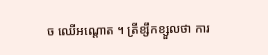ច ឈើអណ្តោត ។ ត្រីខ្សឹកខ្សួលថា ការ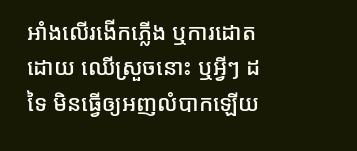អាំងលើរងើកភ្លើង ឬការដោតដោយ ឈើស្រួចនោះ ឬអ្វីៗ ដទៃ មិនធ្វើឲ្យអញលំបាកឡើយ